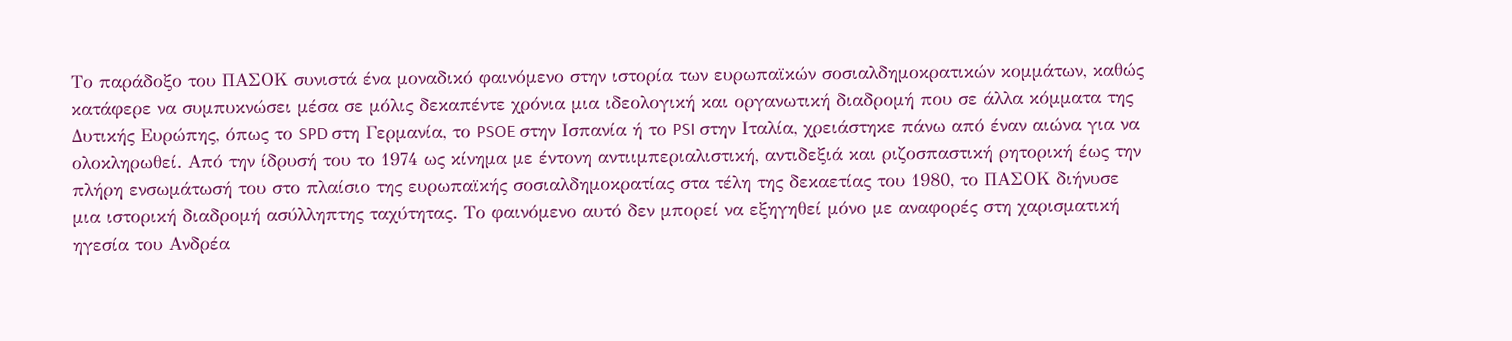Το παράδοξο του ΠΑΣΟΚ συνιστά ένα μοναδικό φαινόμενο στην ιστορία των ευρωπαϊκών σοσιαλδημοκρατικών κομμάτων, καθώς κατάφερε να συμπυκνώσει μέσα σε μόλις δεκαπέντε χρόνια μια ιδεολογική και οργανωτική διαδρομή που σε άλλα κόμματα της Δυτικής Ευρώπης, όπως το SPD στη Γερμανία, το PSOE στην Ισπανία ή το PSI στην Ιταλία, χρειάστηκε πάνω από έναν αιώνα για να ολοκληρωθεί. Από την ίδρυσή του το 1974 ως κίνημα με έντονη αντιιμπεριαλιστική, αντιδεξιά και ριζοσπαστική ρητορική έως την πλήρη ενσωμάτωσή του στο πλαίσιο της ευρωπαϊκής σοσιαλδημοκρατίας στα τέλη της δεκαετίας του 1980, το ΠΑΣΟΚ διήνυσε μια ιστορική διαδρομή ασύλληπτης ταχύτητας. Το φαινόμενο αυτό δεν μπορεί να εξηγηθεί μόνο με αναφορές στη χαρισματική ηγεσία του Ανδρέα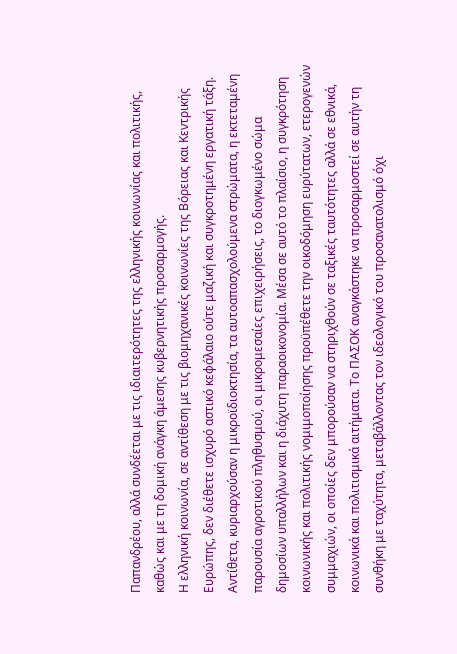Παπανδρέου, αλλά συνδέεται με τις ιδιαιτερότητες της ελληνικής κοινωνίας και πολιτικής, καθώς και με τη δομική ανάγκη άμεσης κυβερνητικής προσαρμογής.
Η ελληνική κοινωνία, σε αντίθεση με τις βιομηχανικές κοινωνίες της Βόρειας και Κεντρικής Ευρώπης, δεν διέθετε ισχυρό αστικό κεφάλαιο ούτε μαζική και συγκροτημένη εργατική τάξη. Αντίθετα, κυριαρχούσαν η μικροϊδιοκτησία, τα αυτοαπασχολούμενα στρώματα, η εκτεταμένη παρουσία αγροτικού πληθυσμού, οι μικρομεσαίες επιχειρήσεις, το διογκωμένο σώμα δημοσίων υπαλλήλων και η διάχυτη παραοικονομία. Μέσα σε αυτό το πλαίσιο, η συγκρότηση κοινωνικής και πολιτικής νομιμοποίησης προϋπέθετε την οικοδόμηση ευρύτατων, ετερογενών συμμαχιών, οι οποίες δεν μπορούσαν να στηριχθούν σε ταξικές ταυτότητες αλλά σε εθνικά, κοινωνικά και πολιτισμικά αιτήματα. Το ΠΑΣΟΚ αναγκάστηκε να προσαρμοστεί σε αυτήν τη συνθήκη με ταχύτητα, μεταβάλλοντας τον ιδεολογικό του προσανατολισμό όχι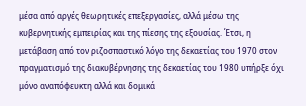μέσα από αργές θεωρητικές επεξεργασίες, αλλά μέσω της κυβερνητικής εμπειρίας και της πίεσης της εξουσίας. Έτσι, η μετάβαση από τον ριζοσπαστικό λόγο της δεκαετίας του 1970 στον πραγματισμό της διακυβέρνησης της δεκαετίας του 1980 υπήρξε όχι μόνο αναπόφευκτη αλλά και δομικά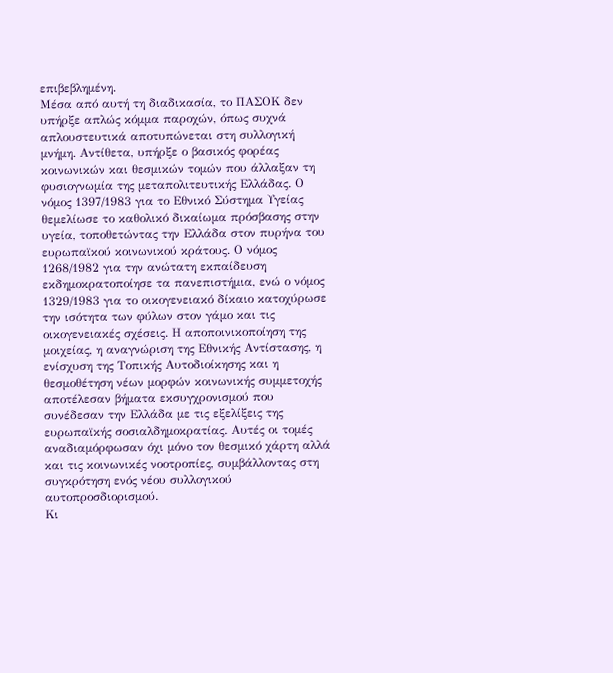επιβεβλημένη.
Μέσα από αυτή τη διαδικασία, το ΠΑΣΟΚ δεν υπήρξε απλώς κόμμα παροχών, όπως συχνά απλουστευτικά αποτυπώνεται στη συλλογική μνήμη. Αντίθετα, υπήρξε ο βασικός φορέας κοινωνικών και θεσμικών τομών που άλλαξαν τη φυσιογνωμία της μεταπολιτευτικής Ελλάδας. Ο νόμος 1397/1983 για το Εθνικό Σύστημα Υγείας θεμελίωσε το καθολικό δικαίωμα πρόσβασης στην υγεία, τοποθετώντας την Ελλάδα στον πυρήνα του ευρωπαϊκού κοινωνικού κράτους. Ο νόμος 1268/1982 για την ανώτατη εκπαίδευση εκδημοκρατοποίησε τα πανεπιστήμια, ενώ ο νόμος 1329/1983 για το οικογενειακό δίκαιο κατοχύρωσε την ισότητα των φύλων στον γάμο και τις οικογενειακές σχέσεις. Η αποποινικοποίηση της μοιχείας, η αναγνώριση της Εθνικής Αντίστασης, η ενίσχυση της Τοπικής Αυτοδιοίκησης και η θεσμοθέτηση νέων μορφών κοινωνικής συμμετοχής αποτέλεσαν βήματα εκσυγχρονισμού που συνέδεσαν την Ελλάδα με τις εξελίξεις της ευρωπαϊκής σοσιαλδημοκρατίας. Αυτές οι τομές αναδιαμόρφωσαν όχι μόνο τον θεσμικό χάρτη αλλά και τις κοινωνικές νοοτροπίες, συμβάλλοντας στη συγκρότηση ενός νέου συλλογικού αυτοπροσδιορισμού.
Κι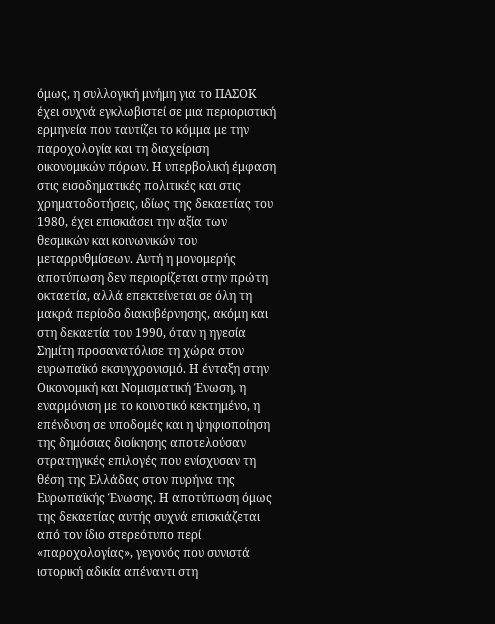όμως, η συλλογική μνήμη για το ΠΑΣΟΚ έχει συχνά εγκλωβιστεί σε μια περιοριστική ερμηνεία που ταυτίζει το κόμμα με την παροχολογία και τη διαχείριση οικονομικών πόρων. Η υπερβολική έμφαση στις εισοδηματικές πολιτικές και στις χρηματοδοτήσεις, ιδίως της δεκαετίας του 1980, έχει επισκιάσει την αξία των θεσμικών και κοινωνικών του μεταρρυθμίσεων. Αυτή η μονομερής αποτύπωση δεν περιορίζεται στην πρώτη οκταετία, αλλά επεκτείνεται σε όλη τη μακρά περίοδο διακυβέρνησης, ακόμη και στη δεκαετία του 1990, όταν η ηγεσία Σημίτη προσανατόλισε τη χώρα στον ευρωπαϊκό εκσυγχρονισμό. Η ένταξη στην Οικονομική και Νομισματική Ένωση, η εναρμόνιση με το κοινοτικό κεκτημένο, η επένδυση σε υποδομές και η ψηφιοποίηση της δημόσιας διοίκησης αποτελούσαν στρατηγικές επιλογές που ενίσχυσαν τη θέση της Ελλάδας στον πυρήνα της Ευρωπαϊκής Ένωσης. Η αποτύπωση όμως της δεκαετίας αυτής συχνά επισκιάζεται από τον ίδιο στερεότυπο περί «παροχολογίας», γεγονός που συνιστά ιστορική αδικία απέναντι στη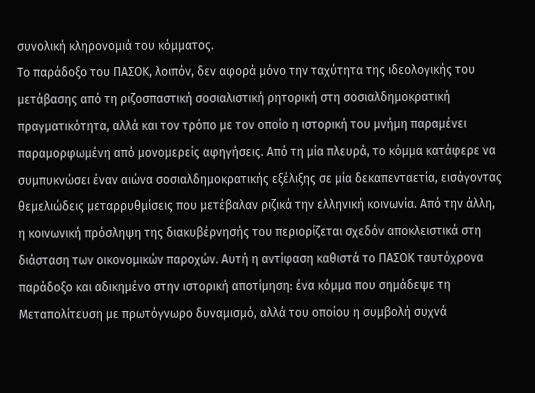συνολική κληρονομιά του κόμματος.
Το παράδοξο του ΠΑΣΟΚ, λοιπόν, δεν αφορά μόνο την ταχύτητα της ιδεολογικής του μετάβασης από τη ριζοσπαστική σοσιαλιστική ρητορική στη σοσιαλδημοκρατική πραγματικότητα, αλλά και τον τρόπο με τον οποίο η ιστορική του μνήμη παραμένει παραμορφωμένη από μονομερείς αφηγήσεις. Από τη μία πλευρά, το κόμμα κατάφερε να συμπυκνώσει έναν αιώνα σοσιαλδημοκρατικής εξέλιξης σε μία δεκαπενταετία, εισάγοντας θεμελιώδεις μεταρρυθμίσεις που μετέβαλαν ριζικά την ελληνική κοινωνία. Από την άλλη, η κοινωνική πρόσληψη της διακυβέρνησής του περιορίζεται σχεδόν αποκλειστικά στη διάσταση των οικονομικών παροχών. Αυτή η αντίφαση καθιστά το ΠΑΣΟΚ ταυτόχρονα παράδοξο και αδικημένο στην ιστορική αποτίμηση: ένα κόμμα που σημάδεψε τη Μεταπολίτευση με πρωτόγνωρο δυναμισμό, αλλά του οποίου η συμβολή συχνά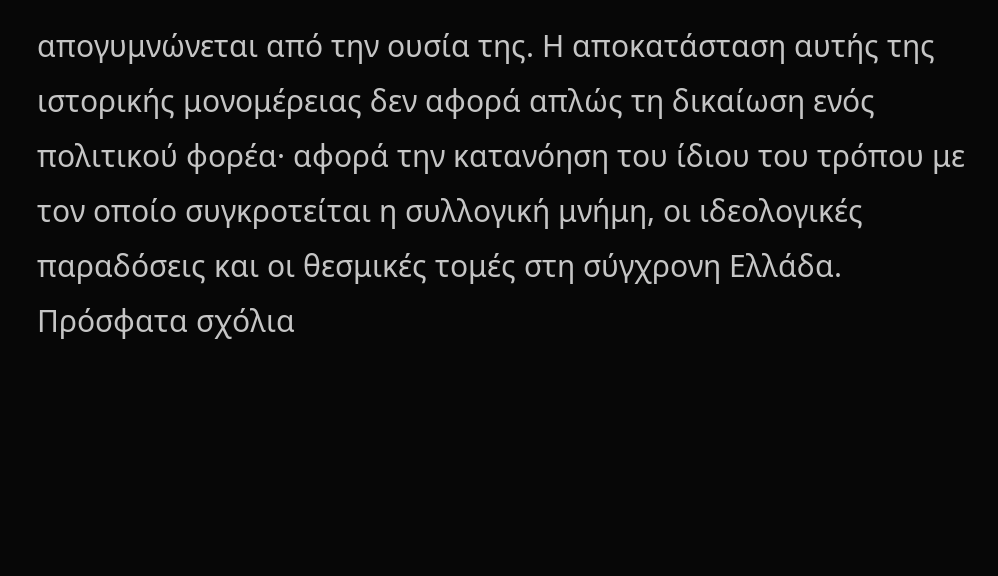απογυμνώνεται από την ουσία της. Η αποκατάσταση αυτής της ιστορικής μονομέρειας δεν αφορά απλώς τη δικαίωση ενός πολιτικού φορέα· αφορά την κατανόηση του ίδιου του τρόπου με τον οποίο συγκροτείται η συλλογική μνήμη, οι ιδεολογικές παραδόσεις και οι θεσμικές τομές στη σύγχρονη Ελλάδα.
Πρόσφατα σχόλια